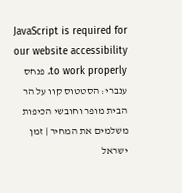JavaScript is required for our website accessibility to work properly. פנחס ענברי: הסטטוס קוו על הר הבית מופר וחובשי הכיפות משלמים את המחיר | זמן ישראל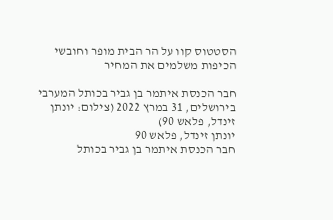הסטטוס קוו על הר הבית מופר וחובשי הכיפות משלמים את המחיר

חבר הכנסת איתמר בן גביר בכותל המערבי בירושלים, 31 במרץ 2022 (צילום: יונתן זינדל, פלאש 90)
יונתן זינדל, פלאש 90
חבר הכנסת איתמר בן גביר בכותל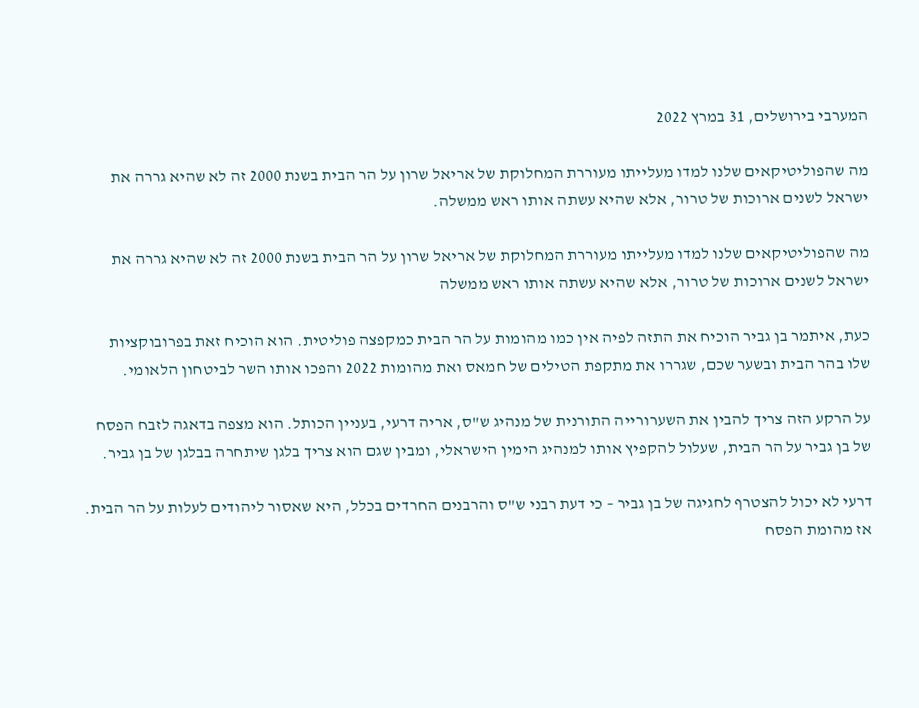המערבי בירושלים, 31 במרץ 2022

מה שהפוליטיקאים שלנו למדו מעלייתו מעוררת המחלוקת של אריאל שרון על הר הבית בשנת 2000 זה לא שהיא גררה את ישראל לשנים ארוכות של טרור, אלא שהיא עשתה אותו ראש ממשלה.

מה שהפוליטיקאים שלנו למדו מעלייתו מעוררת המחלוקת של אריאל שרון על הר הבית בשנת 2000 זה לא שהיא גררה את ישראל לשנים ארוכות של טרור, אלא שהיא עשתה אותו ראש ממשלה

כעת, איתמר בן גביר הוכיח את התזה לפיה אין כמו מהומות על הר הבית כמקפצה פוליטית. הוא הוכיח זאת בפרובוקציות שלו בהר הבית ובשער שכם, שגררו את מתקפת הטילים של חמאס ואת מהומות 2022 והפכו אותו השר לביטחון הלאומי.

על הרקע הזה צריך להבין את השערורייה התורנית של מנהיג ש"ס, אריה דרעי, בעניין הכותל. הוא מצפה בדאגה לזבח הפסח של בן גביר על הר הבית, שעלול להקפיץ אותו למנהיג הימין הישראלי, ומבין שגם הוא צריך בלגן שיתחרה בבלגן של בן גביר.

דרעי לא יכול להצטרף לחגיגה של בן גביר – כי דעת רבני ש"ס והרבנים החרדים בכלל, היא שאסור ליהודים לעלות על הר הבית. אז מהומת הפסח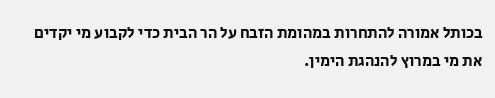בכותל אמורה להתחרות במהומת הזבח על הר הבית כדי לקבוע מי יקדים את מי במרוץ להנהגת הימין.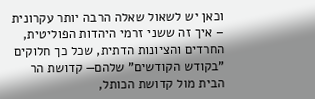וכאן יש לשאול שאלה הרבה יותר עקרונית – איך זה ששני זרמי היהדות הפוליטית, החרדים והציונות הדתית, שכל כך חלוקים "בקודש הקודשים" שלהם— קדושת הר הבית מול קדושת הכותל,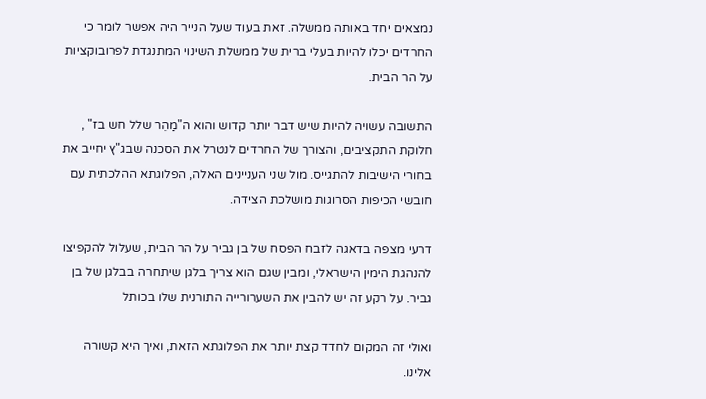נמצאים יחד באותה ממשלה. זאת בעוד שעל הנייר היה אפשר לומר כי החרדים יכלו להיות בעלי ברית של ממשלת השינוי המתנגדת לפרובוקציות על הר הבית.

התשובה עשויה להיות שיש דבר יותר קדוש והוא ה"מַהֵר שלל חש בז" , חלוקת התקציבים, והצורך של החרדים לנטרל את הסכנה שבג"ץ יחייב את בחורי הישיבות להתגייס. מול שני העניינים האלה, הפלוגתא ההלכתית עם חובשי הכיפות הסרוגות מושלכת הצידה.

דרעי מצפה בדאגה לזבח הפסח של בן גביר על הר הבית, שעלול להקפיצו להנהגת הימין הישראלי, ומבין שגם הוא צריך בלגן שיתחרה בבלגן של בן גביר. על רקע זה יש להבין את השערורייה התורנית שלו בכותל

ואולי זה המקום לחדד קצת יותר את הפלוגתא הזאת, ואיך היא קשורה אלינו.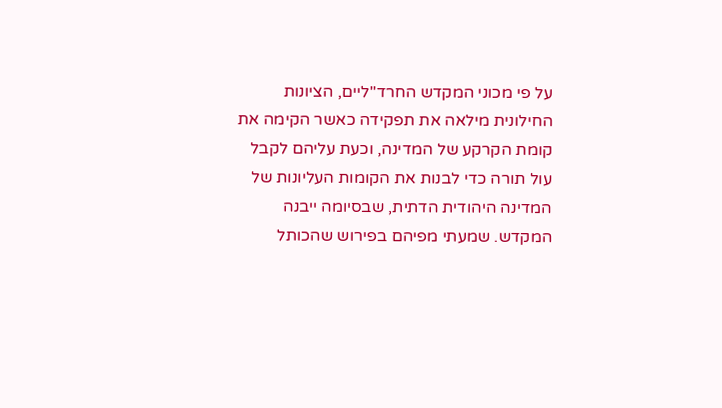על פי מכוני המקדש החרד"ליים, הציונות החילונית מילאה את תפקידה כאשר הקימה את קומת הקרקע של המדינה, וכעת עליהם לקבל עול תורה כדי לבנות את הקומות העליונות של המדינה היהודית הדתית, שבסיומה ייבנה המקדש. שמעתי מפיהם בפירוש שהכותל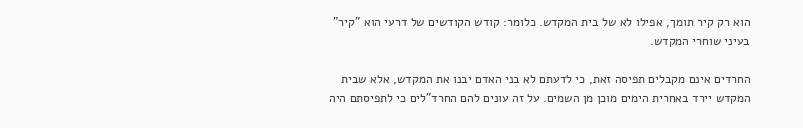הוא רק קיר תומך, אפילו לא של בית המקדש. כלומר: קודש הקודשים של דרעי הוא "קיר" בעיני שוחרי המקדש.

החרדים אינם מקבלים תפיסה זאת, כי לדעתם לא בני האדם יבנו את המקדש, אלא שבית המקדש יירד באחרית הימים מוכן מן השמים. על זה עונים להם החרד"לים כי לתפיסתם היה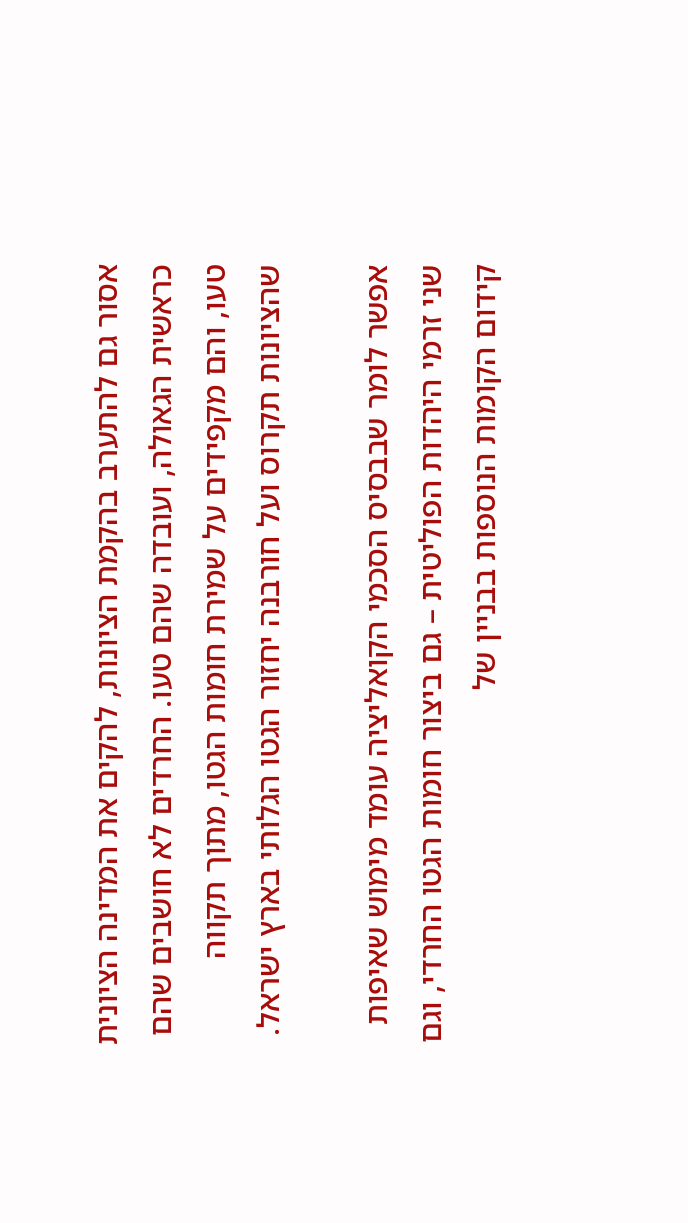אסור גם להתערב בהקמת הציונות, להקים את המדינה הציונית כראשית הגאולה, ועובדה שהם טעו. החרדים לא חושבים שהם טעו, והם מקפידים על שמירת חומות הגטו, מתוך תקווה שהציונות תקרוס ועל חורבנה יחזור הגטו הגלותי בארץ ישראל.

אפשר לומר שבבסיס הסכמי הקואליציה עומד מימוש שאיפות שני זרמי היהדות הפוליטית – גם ביצור חומות הגטו החרדי, וגם קידום הקומות הנוספות בבניין של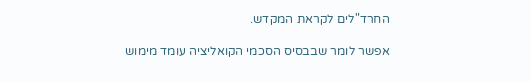החרד"לים לקראת המקדש.

אפשר לומר שבבסיס הסכמי הקואליציה עומד מימוש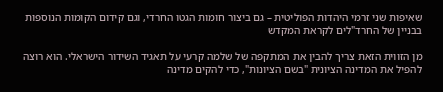שאיפות שני זרמי היהדות הפוליטית – גם ביצור חומות הגטו החרדי, וגם קידום הקומות הנוספות בבניין של החרד"לים לקראת המקדש

מן הזווית הזאת צריך להבין את המתקפה של שלמה קרעי על תאגיד השידור הישראלי. הוא רוצה להפיל את המדינה הציונית "בשם הציונות", כדי להקים מדינה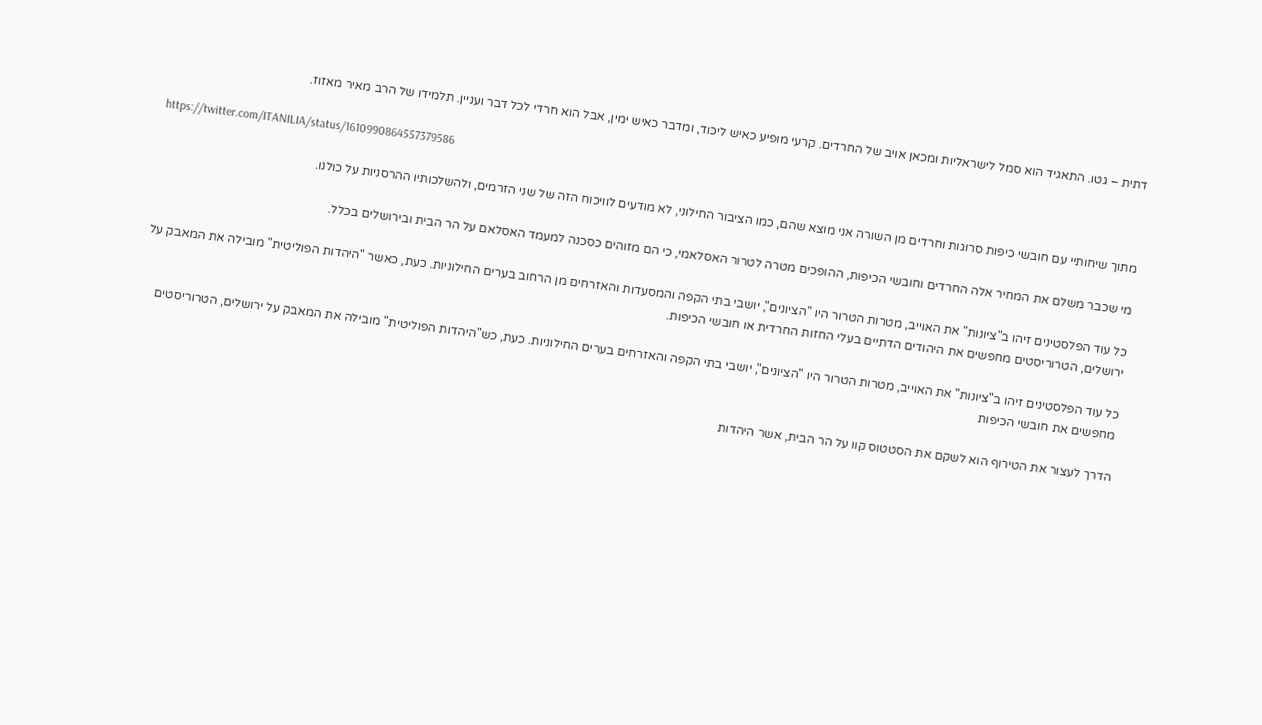דתית – גטו. התאגיד הוא סמל לישראליות ומכאן אויב של החרדים. קרעי מופיע כאיש ליכוד, ומדבר כאיש ימין, אבל הוא חרדי לכל דבר ועניין. תלמידו של הרב מאיר מאזוז.

https://twitter.com/ITANILIA/status/1610990864557379586

מתוך שיחותיי עם חובשי כיפות סרוגות וחרדים מן השורה אני מוצא שהם, כמו הציבור החילוני, לא מודעים לוויכוח הזה של שני הזרמים, ולהשלכותיו ההרסניות על כולנו.

מי שכבר משלם את המחיר אלה החרדים וחובשי הכיפות, ההופכים מטרה לטרור האסלאמי, כי הם מזוהים כסכנה למעמד האסלאם על הר הבית ובירושלים בכלל.

כל עוד הפלסטינים זיהו ב"ציונות" את האוייב, מטרות הטרור היו "הציונים", יושבי בתי הקפה והמסעדות והאזרחים מן הרחוב בערים החילוניות. כעת, כאשר "היהדות הפוליטית" מובילה את המאבק על ירושלים, הטרוריסטים מחפשים את היהודים הדתיים בעלי החזות החרדית או חובשי הכיפות.

כל עוד הפלסטינים זיהו ב"ציונות" את האוייב, מטרות הטרור היו "הציונים", יושבי בתי הקפה והאזרחים בערים החילוניות. כעת, כש"היהדות הפוליטית" מובילה את המאבק על ירושלים, הטרוריסטים מחפשים את חובשי הכיפות

הדרך לעצור את הטירוף הוא לשקם את הסטטוס קוו על הר הבית, אשר היהדות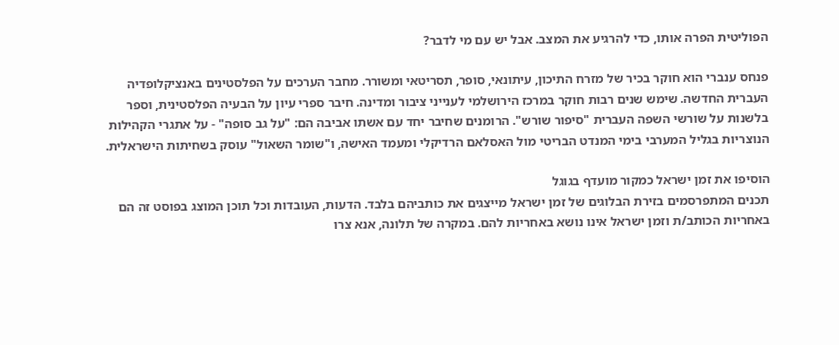הפוליטית הפרה אותו, כדי להרגיע את המצב. אבל יש עם מי לדבר?

פנחס ענברי הוא חוקר בכיר של מזרח התיכון, עיתונאי, סופר, תסריטאי ומשורר. מחבר הערכים על הפלסטינים באנציקלופדיה העברית החדשה. שימש שנים רבות חוקר במרכז הירושלמי לענייני ציבור ומדינה. חיבר ספרי עיון על הבעיה הפלסטינית, וספר בלשנות על שורשי השפה העברית "סיפור שורש". הרומנים שחיבר יחד עם אשתו אביבה הם: "על גב סופה" - על אתגרי הקהילות הנוצריות בגליל המערבי בימי המנדט הבריטי מול האסלאם הרדיקלי ומעמד האישה, ו"שומר השאול" עוסק בשחיתות הישראלית.

הוסיפו את זמן ישראל כמקור מועדף בגוגל
תכנים המתפרסמים בזירת הבלוגים של זמן ישראל מייצגים את כותביהם בלבד. הדעות, העובדות וכל תוכן המוצג בפוסט זה הם באחריות הכותב/ת וזמן ישראל אינו נושא באחריות להם. במקרה של תלונה, אנא צרו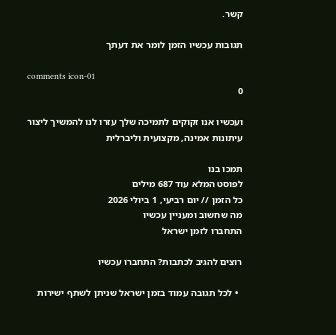קשר.

תגובות עכשיו הזמן לומר את דעתך

comments icon-01
0

ועכשיו אנו זקוקים לתמיכה שלך עזרו לנו להמשיך ליצור עיתונות אמינה, מקצועית וליברלית

תמכו בנו
לפוסט המלא עוד 687 מילים
כל הזמן // יום רביעי, 1 ביולי 2026
מה שחשוב ומעניין עכשיו
התחברו לזמן ישראל

רוצים להגיב לכתבות? התחברו עכשיו

  • לכל תגובה עמוד בזמן ישראל שניתן לשתף ישירות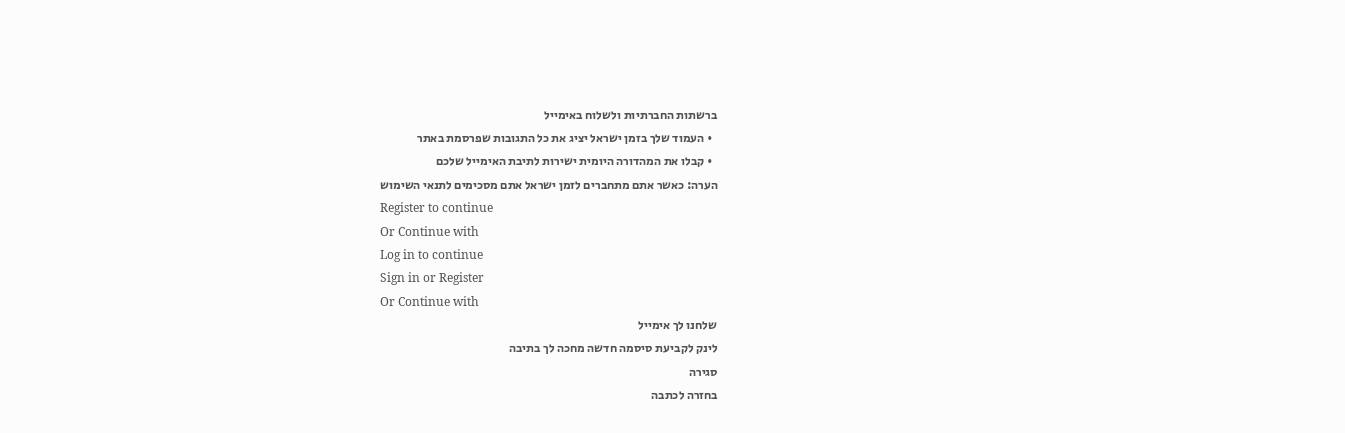ברשתות החברתיות ולשלוח באימייל
  • העמוד שלך בזמן ישראל יציג את כל התגובות שפרסמת באתר
  • קבלו את המהדורה היומית ישירות לתיבת האימייל שלכם
הערה: כאשר אתם מתחברים לזמן ישראל אתם מסכימים לתנאי השימוש
Register to continue
Or Continue with
Log in to continue
Sign in or Register
Or Continue with
שלחנו לך אימייל
לינק לקביעת סיסמה חדשה מחכה לך בתיבה
סגירה
בחזרה לכתבה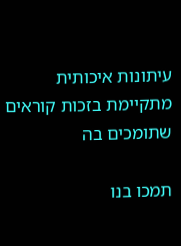עיתונות איכותית מתקיימת בזכות קוראים שתומכים בה

תמכו בנו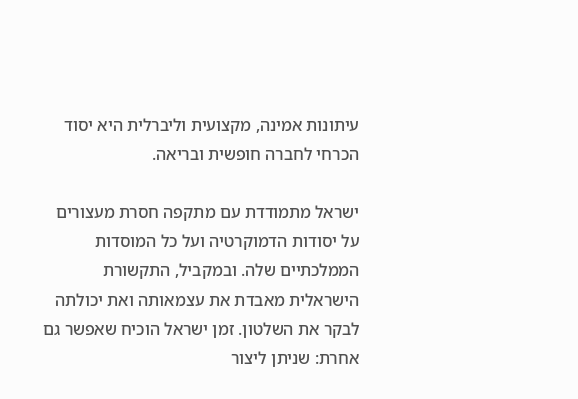עיתונות אמינה, מקצועית וליברלית היא יסוד הכרחי לחברה חופשית ובריאה.

ישראל מתמודדת עם מתקפה חסרת מעצורים על יסודות הדמוקרטיה ועל כל המוסדות הממלכתיים שלה. ובמקביל, התקשורת הישראלית מאבדת את עצמאותה ואת יכולתה לבקר את השלטון. זמן ישראל הוכיח שאפשר גם אחרת: שניתן ליצור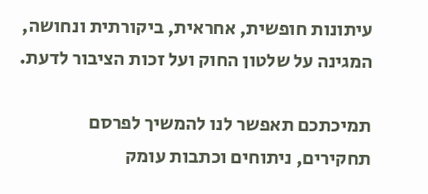עיתונות חופשית, אחראית, ביקורתית ונחושה, המגינה על שלטון החוק ועל זכות הציבור לדעת.

תמיכתכם תאפשר לנו להמשיך לפרסם תחקירים, ניתוחים וכתבות עומק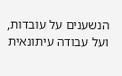הנשענים על עובדות, ועל עבודה עיתונאית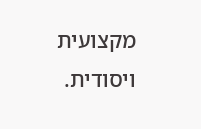מקצועית ויסודית.